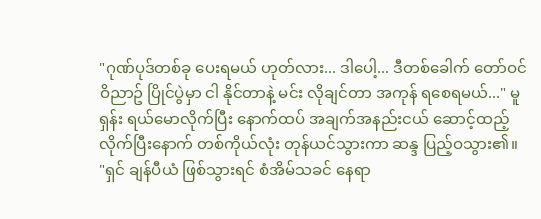"ဂုဏ်ပုဒ်တစ်ခု ပေးရမယ် ဟုတ်လား... ဒါပေါ့... ဒီတစ်ခေါက် တော်ဝင်ဝိညာဥ် ပြိုင်ပွဲမှာ ငါ နိုင်တာနဲ့ မင်း လိုချင်တာ အကုန် ရစေရမယ်..." မူရှန်း ရယ်မောလိုက်ပြီး နောက်ထပ် အချက်အနည်းငယ် ဆောင့်ထည့်လိုက်ပြီးနောက် တစ်ကိုယ်လုံး တုန်ယင်သွားကာ ဆန္ဒ ပြည့်ဝသွား၏။
"ရှင် ချန်ပီယံ ဖြစ်သွားရင် စံအိမ်သခင် နေရာ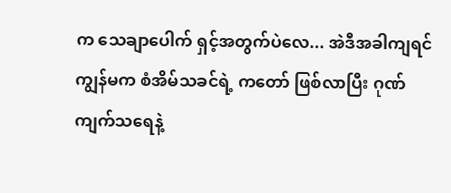က သေချာပေါက် ရှင့်အတွက်ပဲလေ... အဲဒီအခါကျရင် ကျွန်မက စံအိမ်သခင်ရဲ့ ကတော် ဖြစ်လာပြီး ဂုဏ်ကျက်သရေနဲ့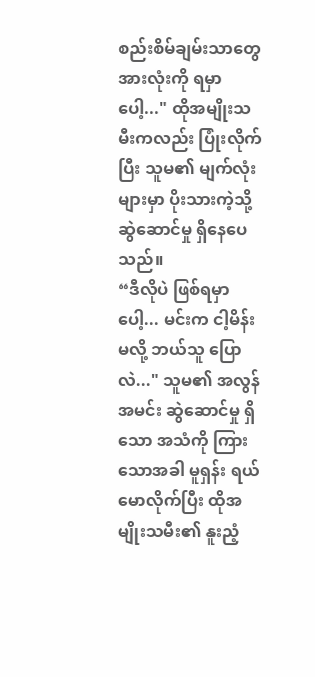စည်းစိမ်ချမ်းသာတွေ အားလုံးကို ရမှာပေါ့..." ထိုအမျိုးသမီးကလည်း ပြုံးလိုက်ပြီး သူမ၏ မျက်လုံးများမှာ ပိုးသားကဲ့သို့ ဆွဲဆောင်မှု ရှိနေပေသည်။
“ဒီလိုပဲ ဖြစ်ရမှာပေါ့... မင်းက ငါ့မိန်းမလို့ ဘယ်သူ ပြောလဲ..." သူမ၏ အလွန်အမင်း ဆွဲဆောင်မှု ရှိသော အသံကို ကြားသောအခါ မူရှန်း ရယ်မောလိုက်ပြီး ထိုအမျိုးသမီး၏ နူးညံ့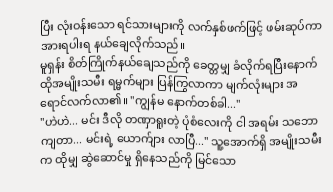ပြီး လုံးဝန်းသော ရင်သားများကို လက်နှစ်ဖက်ဖြင့် ဖမ်းဆုပ်ကာ အားရပါးရ နယ်ချေလိုက်သည်။
မူရှန်း စိတ်ကြိုက်နယ်ချေသည်ကို ခေတ္တမျှ ခံလိုက်ရပြီးနောက် ထိုအမျိုးသမီး ရမ္မက်များ ပြန်ကြွလာကာ မျက်လုံးများ အရောင်လက်လာ၏။ "ကျွန်မ နောက်တစ်ခါ..."
"ဟဲဟဲ... မင်း ဒီလို တဏှာရူးတဲ့ ပုံစံလေးကို ငါ အရမ်း သဘောကျတာ... မင်းရဲ့ ယောက်ျား လာပြီ..." သူ့အောက်ရှိ အမျိုးသမီးက ထိုမျှ ဆွဲဆောင်မှု ရှိနေသည်ကို မြင်သော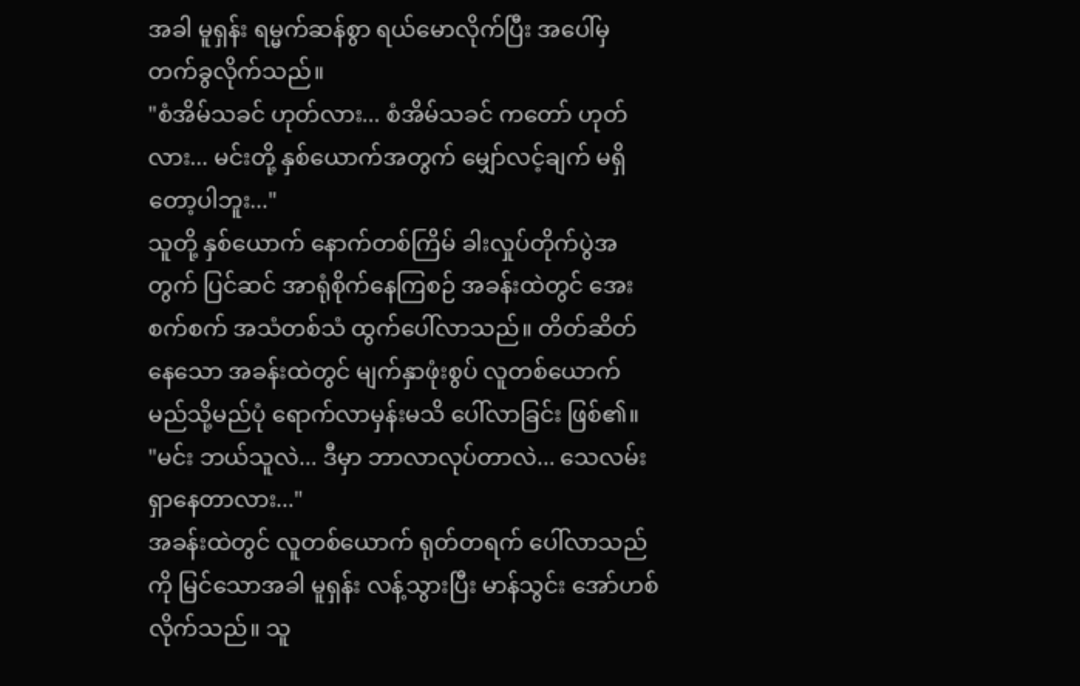အခါ မူရှန်း ရမ္မက်ဆန်စွာ ရယ်မောလိုက်ပြီး အပေါ်မှ တက်ခွလိုက်သည်။
"စံအိမ်သခင် ဟုတ်လား... စံအိမ်သခင် ကတော် ဟုတ်လား... မင်းတို့ နှစ်ယောက်အတွက် မျှော်လင့်ချက် မရှိတော့ပါဘူး..."
သူတို့ နှစ်ယောက် နောက်တစ်ကြိမ် ခါးလှုပ်တိုက်ပွဲအတွက် ပြင်ဆင် အာရုံစိုက်နေကြစဉ် အခန်းထဲတွင် အေးစက်စက် အသံတစ်သံ ထွက်ပေါ်လာသည်။ တိတ်ဆိတ်နေသော အခန်းထဲတွင် မျက်နှာဖုံးစွပ် လူတစ်ယောက် မည်သို့မည်ပုံ ရောက်လာမှန်းမသိ ပေါ်လာခြင်း ဖြစ်၏။
"မင်း ဘယ်သူလဲ... ဒီမှာ ဘာလာလုပ်တာလဲ... သေလမ်းရှာနေတာလား..."
အခန်းထဲတွင် လူတစ်ယောက် ရုတ်တရက် ပေါ်လာသည်ကို မြင်သောအခါ မူရှန်း လန့်သွားပြီး မာန်သွင်း အော်ဟစ်လိုက်သည်။ သူ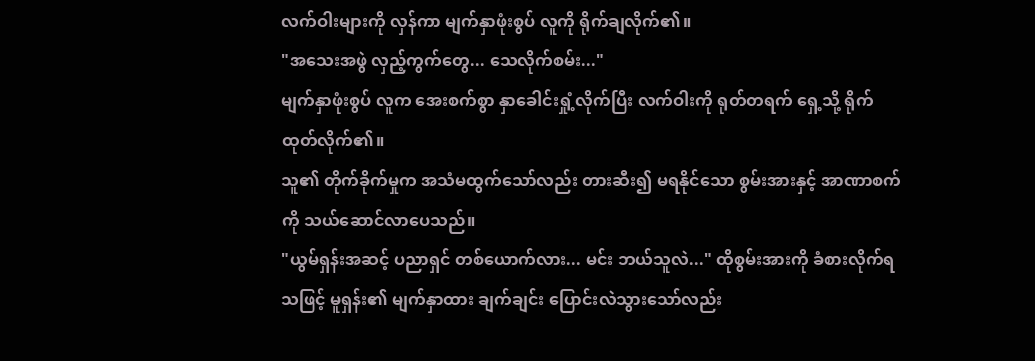လက်ဝါးများကို လှန်ကာ မျက်နှာဖုံးစွပ် လူကို ရိုက်ချလိုက်၏။
"အသေးအဖွဲ လှည့်ကွက်တွေ... သေလိုက်စမ်း..."
မျက်နှာဖုံးစွပ် လူက အေးစက်စွာ နှာခေါင်းရှုံ့လိုက်ပြီး လက်ဝါးကို ရုတ်တရက် ရှေ့သို့ ရိုက်ထုတ်လိုက်၏။
သူ၏ တိုက်ခိုက်မှုက အသံမထွက်သော်လည်း တားဆီး၍ မရနိုင်သော စွမ်းအားနှင့် အာဏာစက်ကို သယ်ဆောင်လာပေသည်။
"ယွမ်ရှန်းအဆင့် ပညာရှင် တစ်ယောက်လား... မင်း ဘယ်သူလဲ..." ထိုစွမ်းအားကို ခံစားလိုက်ရသဖြင့် မူရှန်း၏ မျက်နှာထား ချက်ချင်း ပြောင်းလဲသွားသော်လည်း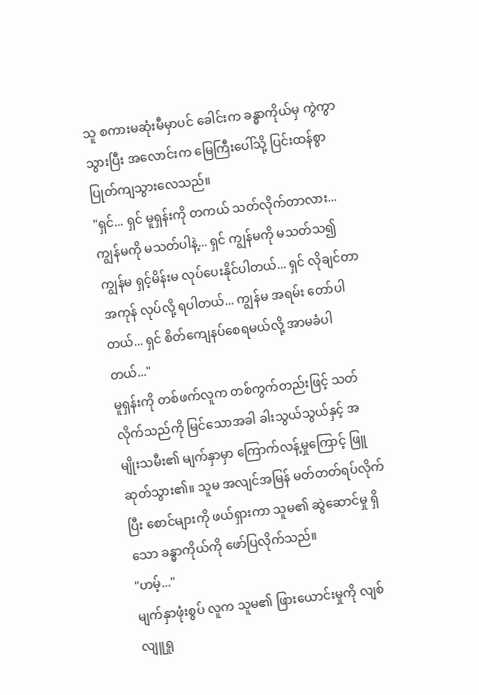သူ စကားမဆုံးမီမှာပင် ခေါင်းက ခန္ဓာကိုယ်မှ ကွဲကွာသွားပြီး အလောင်းက မြေကြီးပေါ်သို့ ပြင်းထန်စွာ ပြုတ်ကျသွားလေသည်။
"ရှင်... ရှင် မူရှန်းကို တကယ် သတ်လိုက်တာလား... ကျွန်မကို မသတ်ပါနဲ့... ရှင် ကျွန်မကို မသတ်သ၍ ကျွန်မ ရှင့်မိန်းမ လုပ်ပေးနိုင်ပါတယ်... ရှင် လိုချင်တာ အကုန် လုပ်လို့ ရပါတယ်... ကျွန်မ အရမ်း တော်ပါတယ်... ရှင် စိတ်ကျေနပ်စေရမယ်လို့ အာမခံပါတယ်..."
မူရှန်းကို တစ်ဖက်လူက တစ်ကွက်တည်းဖြင့် သတ်လိုက်သည်ကို မြင်သောအခါ ခါးသွယ်သွယ်နှင့် အမျိုးသမီး၏ မျက်နှာမှာ ကြောက်လန့်မှုကြောင့် ဖြူဆုတ်သွား၏။ သူမ အလျင်အမြန် မတ်တတ်ရပ်လိုက်ပြီး စောင်များကို ဖယ်ရှားကာ သူမ၏ ဆွဲဆောင်မှု ရှိသော ခန္ဓာကိုယ်ကို ဖော်ပြလိုက်သည်။
"ဟမ့်..."
မျက်နှာဖုံးစွပ် လူက သူမ၏ ဖြားယောင်းမှုကို လျစ်လျူရှု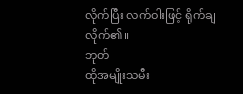လိုက်ပြီး လက်ဝါးဖြင့် ရိုက်ချလိုက်၏။
ဘုတ်
ထိုအမျိုးသမီး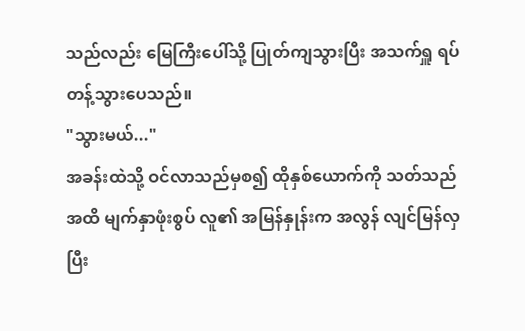သည်လည်း မြေကြီးပေါ်သို့ ပြုတ်ကျသွားပြီး အသက်ရှူ ရပ်တန့်သွားပေသည်။
"သွားမယ်..."
အခန်းထဲသို့ ဝင်လာသည်မှစ၍ ထိုနှစ်ယောက်ကို သတ်သည်အထိ မျက်နှာဖုံးစွပ် လူ၏ အမြန်နှုန်းက အလွန် လျင်မြန်လှပြီး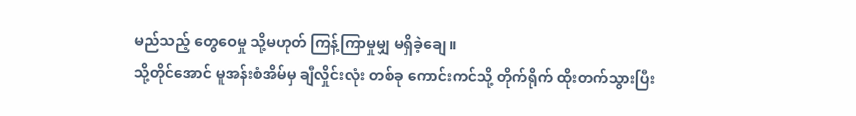မည်သည့် တွေဝေမှု သို့မဟုတ် ကြန့်ကြာမှုမျှ မရှိခဲ့ချေ။
သို့တိုင်အောင် မူအန်းစံအိမ်မှ ချီလှိုင်းလုံး တစ်ခု ကောင်းကင်သို့ တိုက်ရိုက် ထိုးတက်သွားပြီး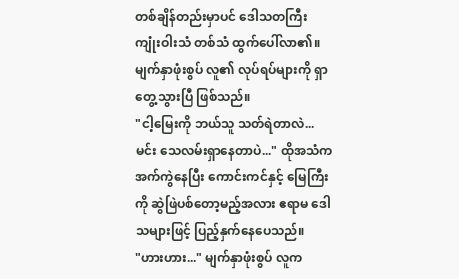တစ်ချိန်တည်းမှာပင် ဒေါသတကြီး ကျုံးဝါးသံ တစ်သံ ထွက်ပေါ်လာ၏။ မျက်နှာဖုံးစွပ် လူ၏ လုပ်ရပ်များကို ရှာတွေ့သွားပြီ ဖြစ်သည်။
"ငါ့မြေးကို ဘယ်သူ သတ်ရဲတာလဲ... မင်း သေလမ်းရှာနေတာပဲ..." ထိုအသံက အက်ကွဲနေပြီး ကောင်းကင်နှင့် မြေကြီးကို ဆွဲဖြဲပစ်တော့မည့်အလား ဧရာမ ဒေါသများဖြင့် ပြည့်နှက်နေပေသည်။
"ဟားဟား..." မျက်နှာဖုံးစွပ် လူက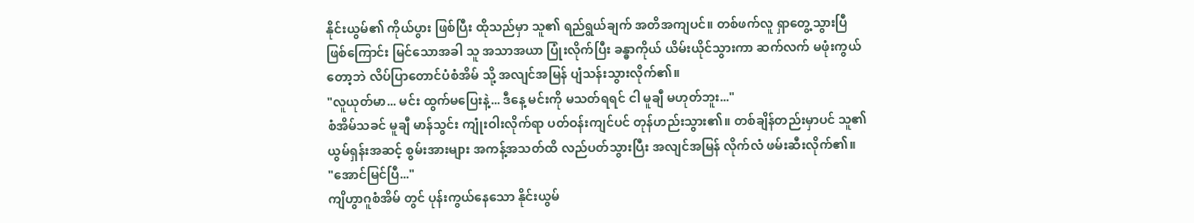နိုင်းယွမ်၏ ကိုယ်ပွား ဖြစ်ပြီး ထိုသည်မှာ သူ၏ ရည်ရွယ်ချက် အတိအကျပင်။ တစ်ဖက်လူ ရှာတွေ့သွားပြီ ဖြစ်ကြောင်း မြင်သောအခါ သူ အသာအယာ ပြုံးလိုက်ပြီး ခန္ဓာကိုယ် ယိမ်းယိုင်သွားကာ ဆက်လက် မဖုံးကွယ်တော့ဘဲ လိပ်ပြာတောင်ပံစံအိမ် သို့ အလျင်အမြန် ပျံသန်းသွားလိုက်၏။
"လူယုတ်မာ... မင်း ထွက်မပြေးနဲ့... ဒီနေ့ မင်းကို မသတ်ရရင် ငါ မူချီ မဟုတ်ဘူး..."
စံအိမ်သခင် မူချီ မာန်သွင်း ကျုံးဝါးလိုက်ရာ ပတ်ဝန်းကျင်ပင် တုန်ဟည်းသွား၏။ တစ်ချိန်တည်းမှာပင် သူ၏ ယွမ်ရှန်းအဆင့် စွမ်းအားများ အကန့်အသတ်ထိ လည်ပတ်သွားပြီး အလျင်အမြန် လိုက်လံ ဖမ်းဆီးလိုက်၏။
"အောင်မြင်ပြီ..."
ကျိဟွာဂူစံအိမ် တွင် ပုန်းကွယ်နေသော နိုင်းယွမ်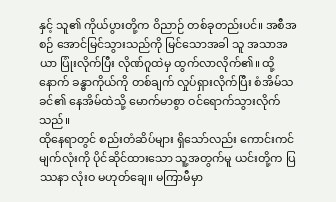နှင့် သူ၏ ကိုယ်ပွားတို့က ဝိညာဉ် တစ်ခုတည်းပင်။ အစီအစဉ် အောင်မြင်သွားသည်ကို မြင်သောအခါ သူ အသာအယာ ပြုံးလိုက်ပြီး လိုဏ်ဂူထဲမှ ထွက်လာလိုက်၏။ ထို့နောက် ခန္ဓာကိုယ်ကို တစ်ချက် လှုပ်ရှားလိုက်ပြီး စံအိမ်သခင်၏ နေအိမ်ထဲသို့ မောက်မာစွာ ဝင်ရောက်သွားလိုက်သည်။
ထိုနေရာတွင် စည်းတံဆိပ်များ ရှိသော်လည်း ကောင်းကင်မျက်လုံးကို ပိုင်ဆိုင်ထားသော သူ့အတွက်မူ ယင်းတို့က ပြဿနာ လုံးဝ မဟုတ်ချေ။ မကြာမီမှာ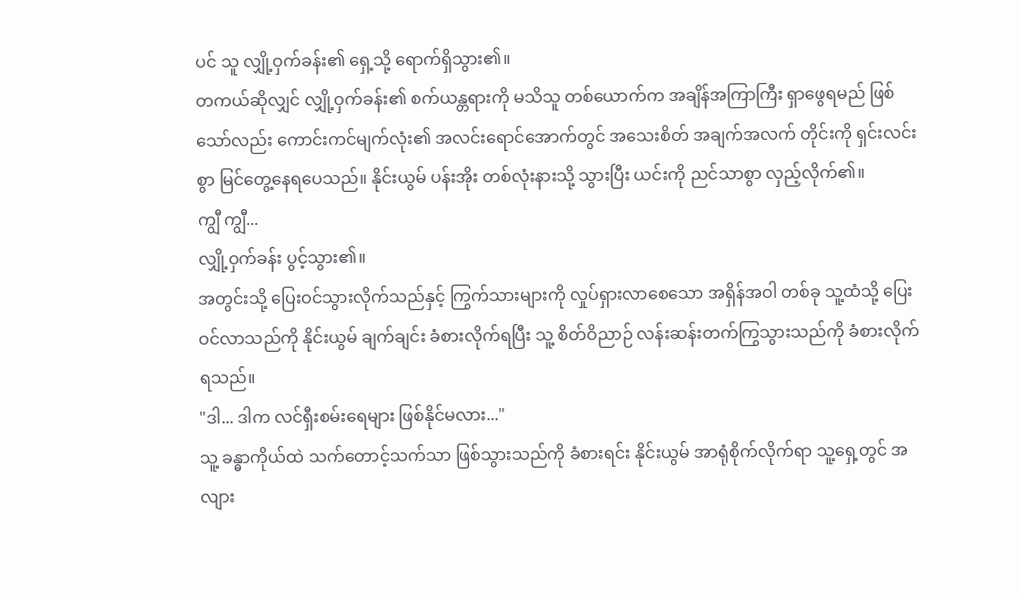ပင် သူ လျှို့ဝှက်ခန်း၏ ရှေ့သို့ ရောက်ရှိသွား၏။
တကယ်ဆိုလျှင် လျှို့ဝှက်ခန်း၏ စက်ယန္တရားကို မသိသူ တစ်ယောက်က အချိန်အကြာကြီး ရှာဖွေရမည် ဖြစ်သော်လည်း ကောင်းကင်မျက်လုံး၏ အလင်းရောင်အောက်တွင် အသေးစိတ် အချက်အလက် တိုင်းကို ရှင်းလင်းစွာ မြင်တွေ့နေရပေသည်။ နိုင်းယွမ် ပန်းအိုး တစ်လုံးနားသို့ သွားပြီး ယင်းကို ညင်သာစွာ လှည့်လိုက်၏။
ကျွီ ကျွီ...
လျှို့ဝှက်ခန်း ပွင့်သွား၏။
အတွင်းသို့ ပြေးဝင်သွားလိုက်သည်နှင့် ကြွက်သားများကို လှုပ်ရှားလာစေသော အရှိန်အဝါ တစ်ခု သူ့ထံသို့ ပြေးဝင်လာသည်ကို နိုင်းယွမ် ချက်ချင်း ခံစားလိုက်ရပြီး သူ့ စိတ်ဝိညာဉ် လန်းဆန်းတက်ကြွသွားသည်ကို ခံစားလိုက်ရသည်။
"ဒါ... ဒါက လင်ရှီးစမ်းရေများ ဖြစ်နိုင်မလား..."
သူ့ ခန္ဓာကိုယ်ထဲ သက်တောင့်သက်သာ ဖြစ်သွားသည်ကို ခံစားရင်း နိုင်းယွမ် အာရုံစိုက်လိုက်ရာ သူ့ရှေ့တွင် အလျား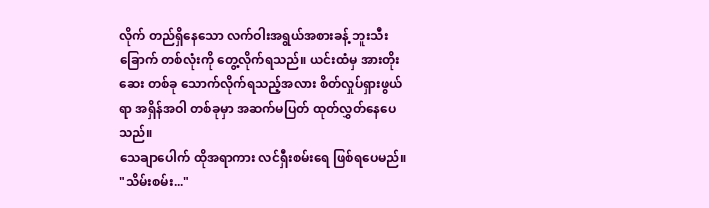လိုက် တည်ရှိနေသော လက်ဝါးအရွယ်အစားခန့် ဘူးသီးခြောက် တစ်လုံးကို တွေ့လိုက်ရသည်။ ယင်းထံမှ အားတိုးဆေး တစ်ခု သောက်လိုက်ရသည့်အလား စိတ်လှုပ်ရှားဖွယ်ရာ အရှိန်အဝါ တစ်ခုမှာ အဆက်မပြတ် ထုတ်လွှတ်နေပေသည်။
သေချာပေါက် ထိုအရာကား လင်ရှီးစမ်းရေ ဖြစ်ရပေမည်။
"သိမ်းစမ်း..."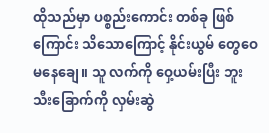ထိုသည်မှာ ပစ္စည်းကောင်း တစ်ခု ဖြစ်ကြောင်း သိသောကြောင့် နိုင်းယွမ် တွေဝေမနေချေ။ သူ လက်ကို ဝှေ့ယမ်းပြီး ဘူးသီးခြောက်ကို လှမ်းဆွဲ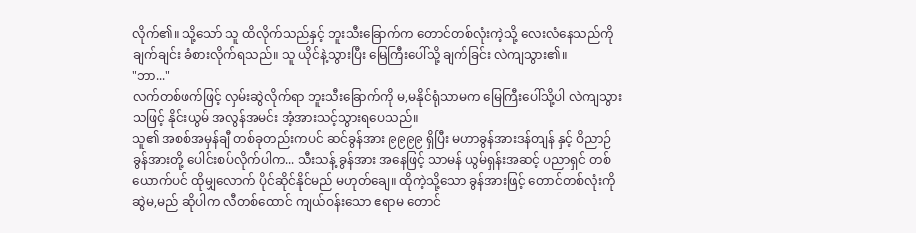လိုက်၏။ သို့သော် သူ ထိလိုက်သည်နှင့် ဘူးသီးခြောက်က တောင်တစ်လုံးကဲ့သို့ လေးလံနေသည်ကို ချက်ချင်း ခံစားလိုက်ရသည်။ သူ ယိုင်နဲ့သွားပြီး မြေကြီးပေါ်သို့ ချက်ခြင်း လဲကျသွား၏။
"ဘာ..."
လက်တစ်ဖက်ဖြင့် လှမ်းဆွဲလိုက်ရာ ဘူးသီးခြောက်ကို မ,မနိုင်ရုံသာမက မြေကြီးပေါ်သို့ပါ လဲကျသွားသဖြင့် နိုင်းယွမ် အလွန်အမင်း အံ့အားသင့်သွားရပေသည်။
သူ၏ အစစ်အမှန်ချီ တစ်ခုတည်းကပင် ဆင်ခွန်အား ၉၉၉၉ ရှိပြီး မဟာခွန်အားဒန်တျန် နှင့် ဝိညာဉ် ခွန်အားတို့ ပေါင်းစပ်လိုက်ပါက... သီးသန့် ခွန်အား အနေဖြင့် သာမန် ယွမ်ရှန်းအဆင့် ပညာရှင် တစ်ယောက်ပင် ထိုမျှလောက် ပိုင်ဆိုင်နိုင်မည် မဟုတ်ချေ။ ထိုကဲ့သို့သော ခွန်အားဖြင့် တောင်တစ်လုံးကို ဆွဲမ,မည် ဆိုပါက လီတစ်ထောင် ကျယ်ဝန်းသော ဧရာမ တောင်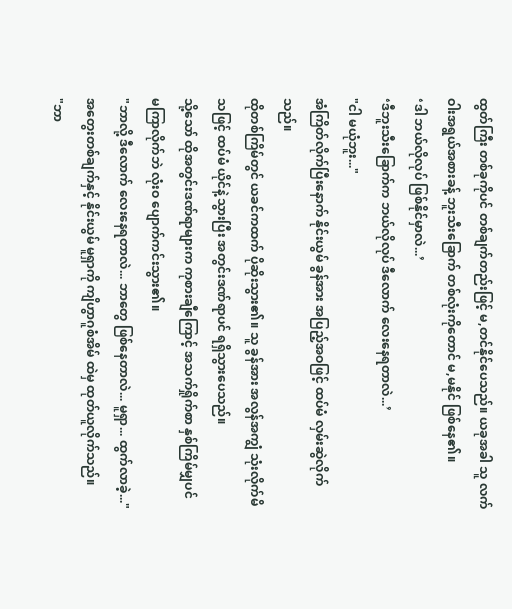ထွတ်ကြီး တစ်ခုကိုပင် တစ်ချက်တည်းဖြင့် မ,တင်နိုင်ပေသည်။ ယခုအခါ သူ လက်ဝါးအရွယ်အစားခန့် ဘူးသီးခြောက် တစ်လုံးကိုတောင် မ,မနိုင် ဖြစ်နေ၏။
‘ဒါ ဘယ်လိုလုပ် ဖြစ်နိုင်မှာလဲ...’
‘ဒီဘူးသီးခြောက်က ဘယ်လိုလုပ် ဒီလောက် လေးနေရတာလဲ...’
"ငါ မယုံဘူး..."
အံကြိတ်လိုက်ပြီးနောက် နိုင်းယွမ် ခွန်အား အပြည့်အဝဖြင့် ထပ်မံ လှမ်းဆွဲလိုက်သည်။
ထိုတစ်ကြိမ်တွင် ယခင်ကထက် ပိုဆိုးသွား၏။ သူ ခွန်အား အလွန်အကျွံ သုံးလိုက်မိသဖြင့် ထပ်မံ ယိုင်နဲ့သွားပြီး အတွင်းဒဏ်ရာပင် ရရှိသွားပေသည်။
သို့သော် ထိုအတွင်းဒဏ်ရာများက ကုစားချီကြောင့် အသက်ရှိုက်စာ နှစ်ကြိမ်မျှပင် မကြာလိုက်ဘဲ လုံးဝ ပျောက်ကင်းသွား၏။
"ဘာလို့ ဒီလောက် လေးနေရတာလဲ... ဘာတွေ ဖြစ်နေတာလဲ... မူရှာ... ထွက်လာခဲ့..."
အတွေးတစ်ချက်နှင့် နိုင်းယွမ် မူရှာကို ကျိဟွာဂူစံအိမ် ထဲမှ ထုတ်ယူလိုက်သည်။
"ဘာ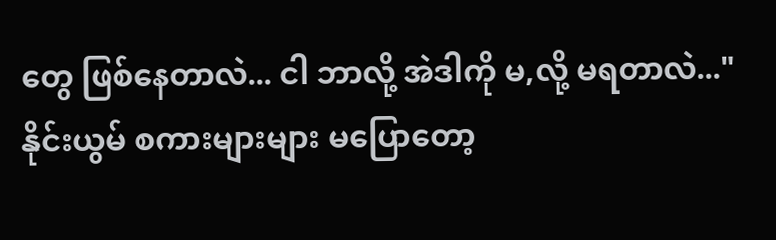တွေ ဖြစ်နေတာလဲ... ငါ ဘာလို့ အဲဒါကို မ,လို့ မရတာလဲ..." နိုင်းယွမ် စကားများများ မပြောတော့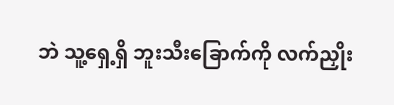ဘဲ သူ့ရှေ့ရှိ ဘူးသီးခြောက်ကို လက်ညှိုး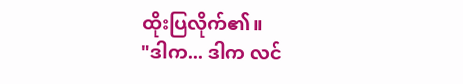ထိုးပြလိုက်၏။
"ဒါက... ဒါက လင်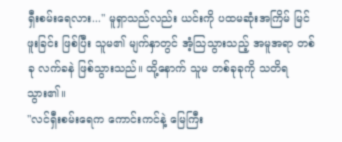ရှီးစမ်းရေလား..." မူရှာသည်လည်း ယင်းကို ပထမဆုံးအကြိမ် မြင်ဖူးခြင်း ဖြစ်ပြီး သူမ၏ မျက်နှာတွင် အံ့သြသွားသည့် အမူအရာ တစ်ခု လက်ခနဲ ဖြစ်သွားသည်။ ထို့နောက် သူမ တစ်ခုခုကို သတိရသွား၏။
"လင်ရှီးစမ်းရေက ကောင်းကင်နဲ့ မြေကြီး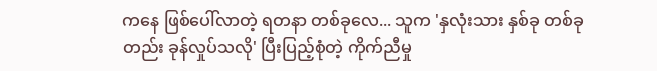ကနေ ဖြစ်ပေါ်လာတဲ့ ရတနာ တစ်ခုလေ... သူက 'နှလုံးသား နှစ်ခု တစ်ခုတည်း ခုန်လှုပ်သလို' ပြီးပြည့်စုံတဲ့ ကိုက်ညီမှု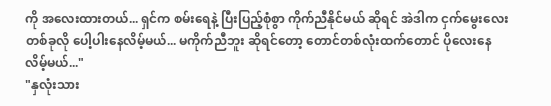ကို အလေးထားတယ်... ရှင်က စမ်းရေနဲ့ ပြီးပြည့်စုံစွာ ကိုက်ညီနိုင်မယ် ဆိုရင် အဲဒါက ငှက်မွေးလေး တစ်ခုလို ပေါ့ပါးနေလိမ့်မယ်... မကိုက်ညီဘူး ဆိုရင်တော့ တောင်တစ်လုံးထက်တောင် ပိုလေးနေလိမ့်မယ်..."
"နှလုံးသား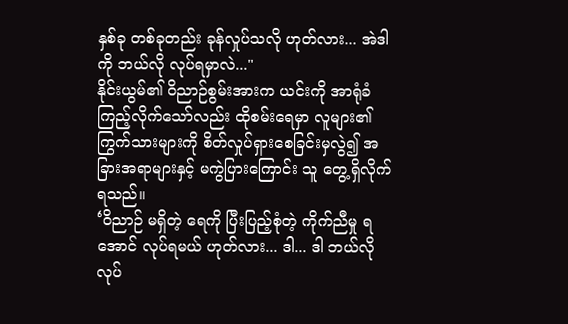နှစ်ခု တစ်ခုတည်း ခုန်လှုပ်သလို ဟုတ်လား... အဲဒါကို ဘယ်လို လုပ်ရမှာလဲ..."
နိုင်းယွမ်၏ ဝိညာဉ်စွမ်းအားက ယင်းကို အာရုံခံကြည့်လိုက်သော်လည်း ထိုစမ်းရေမှာ လူများ၏ ကြွက်သားများကို စိတ်လှုပ်ရှားစေခြင်းမှလွဲ၍ အခြားအရာများနှင့် မကွဲပြားကြောင်း သူ တွေ့ရှိလိုက်ရသည်။
‘ဝိညာဉ် မရှိတဲ့ ရေကို ပြီးပြည့်စုံတဲ့ ကိုက်ညီမှု ရအောင် လုပ်ရမယ် ဟုတ်လား... ဒါ... ဒါ ဘယ်လိုလုပ်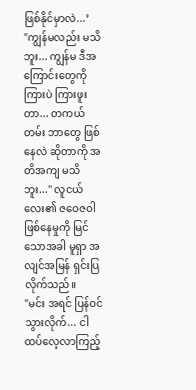ဖြစ်နိုင်မှာလဲ...’
"ကျွန်မလည်း မသိဘူး... ကျွန်မ ဒီအကြောင်းတွေကို ကြားပဲ ကြားဖူးတာ... တကယ်တမ်း ဘာတွေ ဖြစ်နေလဲ ဆိုတာကို အတိအကျ မသိဘူး..." လူငယ်လေး၏ ဇဝေဇဝါ ဖြစ်နေမှုကို မြင်သောအခါ မူရှာ အလျင်အမြန် ရှင်းပြလိုက်သည်။
"မင်း အရင် ပြန်ဝင်သွားလိုက်... ငါ ထပ်လေ့လာကြည့်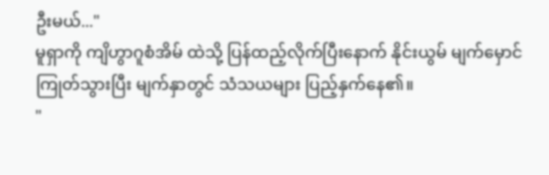ဦးမယ်..."
မူရှာကို ကျိဟွာဂူစံအိမ် ထဲသို့ ပြန်ထည့်လိုက်ပြီးနောက် နိုင်းယွမ် မျက်မှောင်ကြုတ်သွားပြီး မျက်နှာတွင် သံသယများ ပြည့်နှက်နေ၏။
"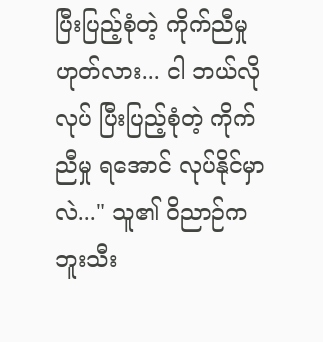ပြီးပြည့်စုံတဲ့ ကိုက်ညီမှု ဟုတ်လား... ငါ ဘယ်လိုလုပ် ပြီးပြည့်စုံတဲ့ ကိုက်ညီမှု ရအောင် လုပ်နိုင်မှာလဲ..." သူ၏ ဝိညာဉ်က ဘူးသီး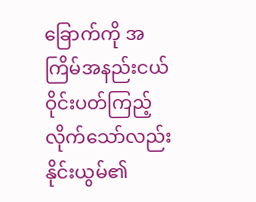ခြောက်ကို အကြိမ်အနည်းငယ် ဝိုင်းပတ်ကြည့်လိုက်သော်လည်း နိုင်းယွမ်၏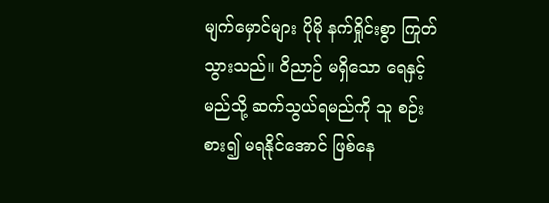မျက်မှောင်များ ပိုမို နက်ရှိုင်းစွာ ကြုတ်သွားသည်။ ဝိညာဉ် မရှိသော ရေနှင့် မည်သို့ ဆက်သွယ်ရမည်ကို သူ စဉ်းစား၍ မရနိုင်အောင် ဖြစ်နေ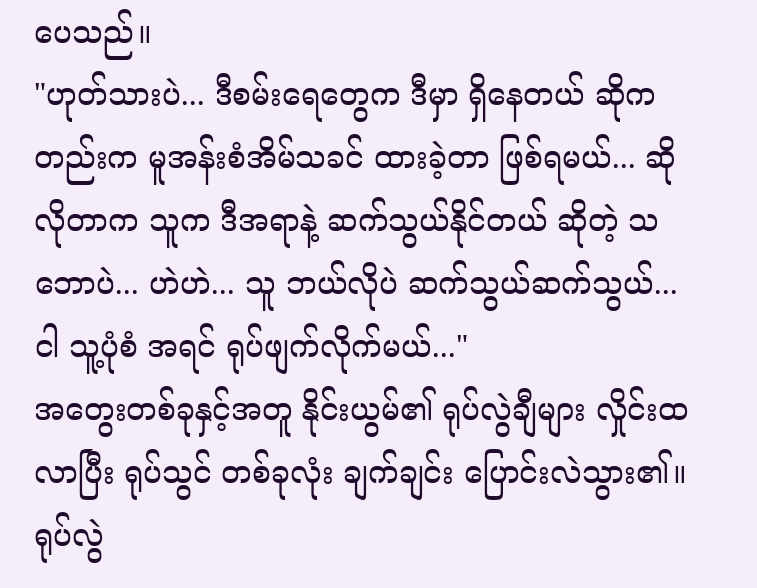ပေသည်။
"ဟုတ်သားပဲ... ဒီစမ်းရေတွေက ဒီမှာ ရှိနေတယ် ဆိုကတည်းက မူအန်းစံအိမ်သခင် ထားခဲ့တာ ဖြစ်ရမယ်... ဆိုလိုတာက သူက ဒီအရာနဲ့ ဆက်သွယ်နိုင်တယ် ဆိုတဲ့ သဘောပဲ... ဟဲဟဲ... သူ ဘယ်လိုပဲ ဆက်သွယ်ဆက်သွယ်... ငါ သူ့ပုံစံ အရင် ရုပ်ဖျက်လိုက်မယ်..."
အတွေးတစ်ခုနှင့်အတူ နိုင်းယွမ်၏ ရုပ်လွဲချီများ လှိုင်းထလာပြီး ရုပ်သွင် တစ်ခုလုံး ချက်ချင်း ပြောင်းလဲသွား၏။
ရုပ်လွဲ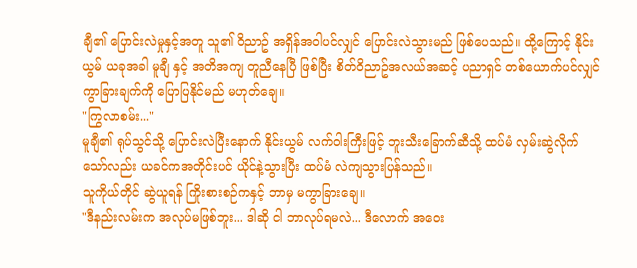ချီ၏ ပြောင်းလဲမှုနှင့်အတူ သူ၏ ဝိညာဥ် အရှိန်အဝါပင်လျှင် ပြောင်းလဲသွားမည် ဖြစ်ပေသည်။ ထို့ကြောင့် နိုင်းယွမ် ယခုအခါ မူချီ နှင့် အတိအကျ တူညီနေပြီ ဖြစ်ပြီး စိတ်ဝိညာဥ်အလယ်အဆင့် ပညာရှင် တစ်ယောက်ပင်လျှင် ကွာခြားချက်ကို ပြောပြနိုင်မည် မဟုတ်ချေ။
"ကြွလာစမ်း..."
မူချီ၏ ရုပ်သွင်သို့ ပြောင်းလဲပြီးနောက် နိုင်းယွမ် လက်ဝါးကြီးဖြင့် ဘူးသီးခြောက်ဆီသို့ ထပ်မံ လှမ်းဆွဲလိုက်သော်လည်း ယခင်ကအတိုင်းပင် ယိုင်နဲ့သွားပြီး ထပ်မံ လဲကျသွားပြန်သည်။
သူကိုယ်တိုင် ဆွဲယူရန် ကြိုးစားစဉ်ကနှင့် ဘာမှ မကွာခြားချေ။
"ဒီနည်းလမ်းက အလုပ်မဖြစ်ဘူး... ဒါဆို ငါ ဘာလုပ်ရမလဲ... ဒီလောက် အဝေး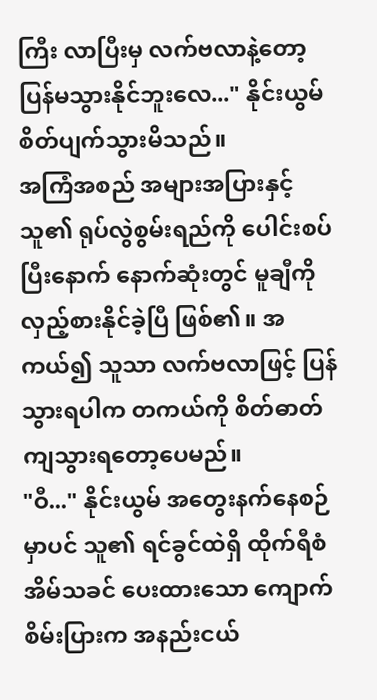ကြီး လာပြီးမှ လက်ဗလာနဲ့တော့ ပြန်မသွားနိုင်ဘူးလေ..." နိုင်းယွမ် စိတ်ပျက်သွားမိသည်။
အကြံအစည် အများအပြားနှင့် သူ၏ ရုပ်လွဲစွမ်းရည်ကို ပေါင်းစပ်ပြီးနောက် နောက်ဆုံးတွင် မူချီကို လှည့်စားနိုင်ခဲ့ပြီ ဖြစ်၏။ အကယ်၍ သူသာ လက်ဗလာဖြင့် ပြန်သွားရပါက တကယ်ကို စိတ်ဓာတ်ကျသွားရတော့ပေမည်။
"ဝီ..." နိုင်းယွမ် အတွေးနက်နေစဉ်မှာပင် သူ၏ ရင်ခွင်ထဲရှိ ထိုက်ရီစံအိမ်သခင် ပေးထားသော ကျောက်စိမ်းပြားက အနည်းငယ်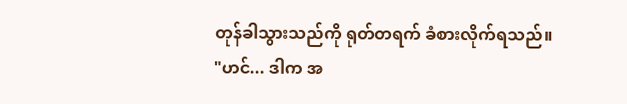တုန်ခါသွားသည်ကို ရုတ်တရက် ခံစားလိုက်ရသည်။
"ဟင်... ဒါက အ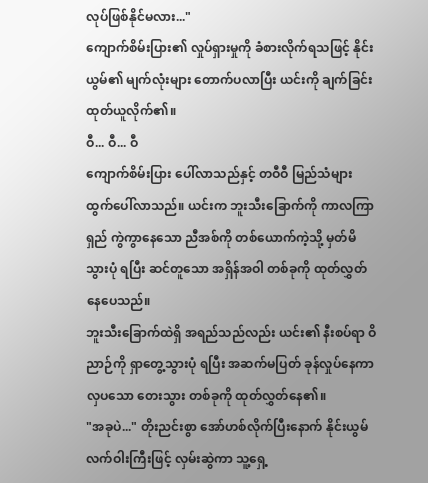လုပ်ဖြစ်နိုင်မလား..."
ကျောက်စိမ်းပြား၏ လှုပ်ရှားမှုကို ခံစားလိုက်ရသဖြင့် နိုင်းယွမ်၏ မျက်လုံးများ တောက်ပလာပြီး ယင်းကို ချက်ခြင်း ထုတ်ယူလိုက်၏။
ဝီ... ဝီ... ဝီ
ကျောက်စိမ်းပြား ပေါ်လာသည်နှင့် တဝီဝီ မြည်သံများ ထွက်ပေါ်လာသည်။ ယင်းက ဘူးသီးခြောက်ကို ကာလကြာရှည် ကွဲကွာနေသော ညီအစ်ကို တစ်ယောက်ကဲ့သို့ မှတ်မိသွားပုံ ရပြီး ဆင်တူသော အရှိန်အဝါ တစ်ခုကို ထုတ်လွှတ်နေပေသည်။
ဘူးသီးခြောက်ထဲရှိ အရည်သည်လည်း ယင်း၏ နီးစပ်ရာ ဝိညာဉ်ကို ရှာတွေ့သွားပုံ ရပြီး အဆက်မပြတ် ခုန်လှုပ်နေကာ လှပသော တေးသွား တစ်ခုကို ထုတ်လွှတ်နေ၏။
"အခုပဲ..." တိုးညင်းစွာ အော်ဟစ်လိုက်ပြီးနောက် နိုင်းယွမ် လက်ဝါးကြီးဖြင့် လှမ်းဆွဲကာ သူ့ရှေ့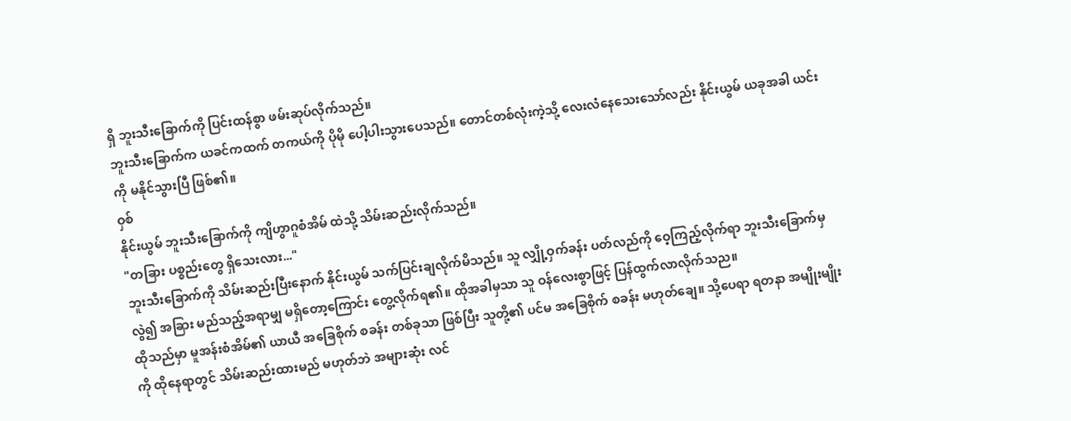ရှိ ဘူးသီးခြောက်ကို ပြင်းထန်စွာ ဖမ်းဆုပ်လိုက်သည်။
ဘူးသီးခြောက်က ယခင်ကထက် တကယ်ကို ပိုမို ပေါ့ပါးသွားပေသည်။ တောင်တစ်လုံးကဲ့သို့ လေးလံနေသေးသော်လည်း နိုင်းယွမ် ယခုအခါ ယင်းကို မနိုင်သွားပြီ ဖြစ်၏။
ဝှစ်
နိုင်းယွမ် ဘူးသီးခြောက်ကို ကျိဟွာဂူစံအိမ် ထဲသို့ သိမ်းဆည်းလိုက်သည်။
"တခြား ပစ္စည်းတွေ ရှိသေးလား..."
ဘူးသီးခြောက်ကို သိမ်းဆည်းပြီးနောက် နိုင်းယွမ် သက်ပြင်းချလိုက်မိသည်။ သူ လျှို့ဝှက်ခန်း ပတ်လည်ကို ဝေ့ကြည့်လိုက်ရာ ဘူးသီးခြောက်မှလွဲ၍ အခြား မည်သည့်အရာမျှ မရှိတော့ကြောင်း တွေ့လိုက်ရ၏။ ထိုအခါမှသာ သူ ဝန်လေးစွာဖြင့် ပြန်ထွက်လာလိုက်သည။
ထိုသည်မှာ မူအန်းစံအိမ်၏ ယာယီ အခြေစိုက် စခန်း တစ်ခုသာ ဖြစ်ပြီး သူတို့၏ ပင်မ အခြေစိုက် စခန်း မဟုတ်ချေ။ သို့ပေရာ ရတနာ အမျိုးမျိုးကို ထိုနေရာတွင် သိမ်းဆည်းထားမည် မဟုတ်ဘဲ အများဆုံး လင်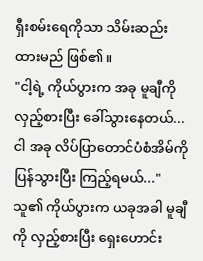ရှီးစမ်းရေကိုသာ သိမ်းဆည်းထားမည် ဖြစ်၏။
"ငါ့ရဲ့ ကိုယ်ပွားက အခု မူချီကို လှည့်စားပြီး ခေါ်သွားနေတယ်... ငါ အခု လိပ်ပြာတောင်ပံစံအိမ်ကို ပြန်သွားပြီး ကြည့်ရမယ်..."
သူ၏ ကိုယ်ပွားက ယခုအခါ မူချီကို လှည့်စားပြီး ရှေးဟောင်း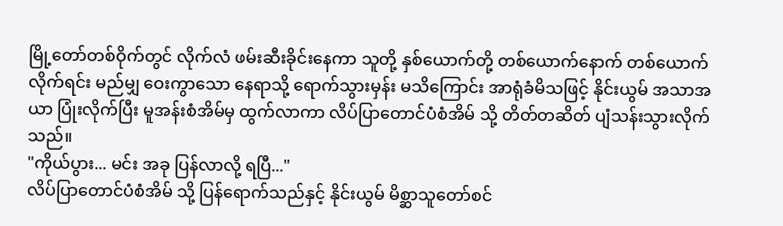မြို့တော်တစ်ဝိုက်တွင် လိုက်လံ ဖမ်းဆီးခိုင်းနေကာ သူတို့ နှစ်ယောက်တို့ တစ်ယောက်နောက် တစ်ယောက် လိုက်ရင်း မည်မျှ ဝေးကွာသော နေရာသို့ ရောက်သွားမှန်း မသိကြောင်း အာရုံခံမိသဖြင့် နိုင်းယွမ် အသာအယာ ပြုံးလိုက်ပြီး မူအန်းစံအိမ်မှ ထွက်လာကာ လိပ်ပြာတောင်ပံစံအိမ် သို့ တိတ်တဆိတ် ပျံသန်းသွားလိုက်သည်။
"ကိုယ်ပွား... မင်း အခု ပြန်လာလို့ ရပြီ..."
လိပ်ပြာတောင်ပံစံအိမ် သို့ ပြန်ရောက်သည်နှင့် နိုင်းယွမ် မိစ္ဆာသူတော်စင်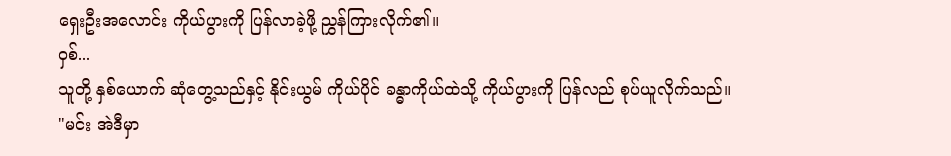ရှေးဦးအလောင်း ကိုယ်ပွားကို ပြန်လာခဲ့ဖို့ ညွှန်ကြားလိုက်၏။
ဝှစ်...
သူတို့ နှစ်ယောက် ဆုံတွေ့သည်နှင့် နိုင်းယွမ် ကိုယ်ပိုင် ခန္ဓာကိုယ်ထဲသို့ ကိုယ်ပွားကို ပြန်လည် စုပ်ယူလိုက်သည်။
"မင်း အဲဒီမှာ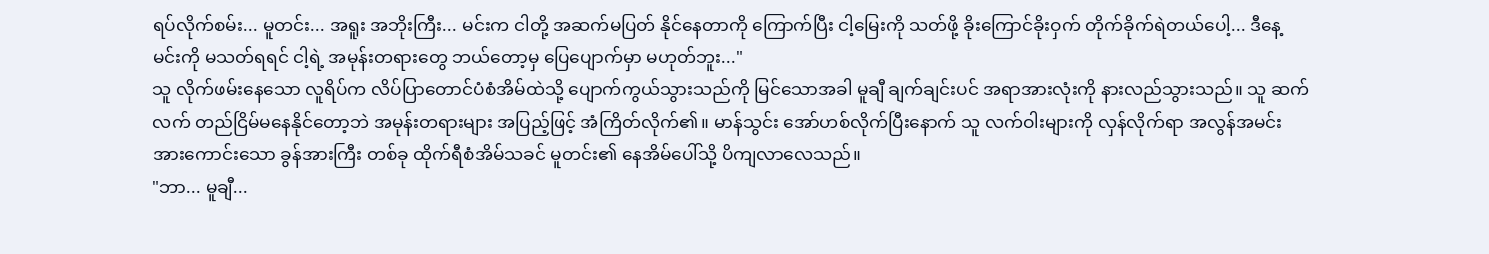ရပ်လိုက်စမ်း... မူတင်း... အရူး အဘိုးကြီး... မင်းက ငါတို့ အဆက်မပြတ် နိုင်နေတာကို ကြောက်ပြီး ငါ့မြေးကို သတ်ဖို့ ခိုးကြောင်ခိုးဝှက် တိုက်ခိုက်ရဲတယ်ပေါ့... ဒီနေ့ မင်းကို မသတ်ရရင် ငါ့ရဲ့ အမုန်းတရားတွေ ဘယ်တော့မှ ပြေပျောက်မှာ မဟုတ်ဘူး..."
သူ လိုက်ဖမ်းနေသော လူရိပ်က လိပ်ပြာတောင်ပံစံအိမ်ထဲသို့ ပျောက်ကွယ်သွားသည်ကို မြင်သောအခါ မူချီ ချက်ချင်းပင် အရာအားလုံးကို နားလည်သွားသည်။ သူ ဆက်လက် တည်ငြိမ်မနေနိုင်တော့ဘဲ အမုန်းတရားများ အပြည့်ဖြင့် အံကြိတ်လိုက်၏။ မာန်သွင်း အော်ဟစ်လိုက်ပြီးနောက် သူ လက်ဝါးများကို လှန်လိုက်ရာ အလွန်အမင်း အားကောင်းသော ခွန်အားကြီး တစ်ခု ထိုက်ရီစံအိမ်သခင် မူတင်း၏ နေအိမ်ပေါ်သို့ ပိကျလာလေသည်။
"ဘာ... မူချီ...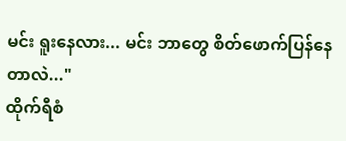မင်း ရူးနေလား... မင်း ဘာတွေ စိတ်ဖောက်ပြန်နေတာလဲ..."
ထိုက်ရီစံ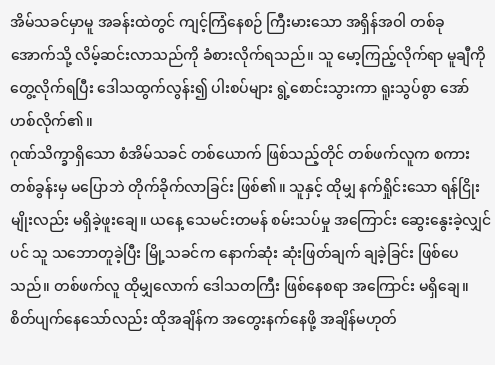အိမ်သခင်မှာမူ အခန်းထဲတွင် ကျင့်ကြံနေစဉ် ကြီးမားသော အရှိန်အဝါ တစ်ခု အောက်သို့ လိမ့်ဆင်းလာသည်ကို ခံစားလိုက်ရသည်။ သူ မော့ကြည့်လိုက်ရာ မူချီကို တွေ့လိုက်ရပြီး ဒေါသထွက်လွန်း၍ ပါးစပ်များ ရွဲ့စောင်းသွားကာ ရူးသွပ်စွာ အော်ဟစ်လိုက်၏။
ဂုဏ်သိက္ခာရှိသော စံအိမ်သခင် တစ်ယောက် ဖြစ်သည့်တိုင် တစ်ဖက်လူက စကားတစ်ခွန်းမှ မပြောဘဲ တိုက်ခိုက်လာခြင်း ဖြစ်၏။ သူနှင့် ထိုမျှ နက်ရှိုင်းသော ရန်ငြိုးမျိုးလည်း မရှိခဲ့ဖူးချေ။ ယနေ့ သေမင်းတမန် စမ်းသပ်မှု အကြောင်း ဆွေးနွေးခဲ့လျှင်ပင် သူ သဘောတူခဲ့ပြီး မြို့သခင်က နောက်ဆုံး ဆုံးဖြတ်ချက် ချခဲ့ခြင်း ဖြစ်ပေသည်။ တစ်ဖက်လူ ထိုမျှလောက် ဒေါသတကြီး ဖြစ်နေစရာ အကြောင်း မရှိချေ။
စိတ်ပျက်နေသော်လည်း ထိုအချိန်က အတွေးနက်နေဖို့ အချိန်မဟုတ်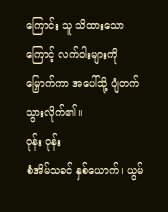ကြောင်း သူ သိထားသောကြောင့် လက်ဝါးများကို မြှောက်ကာ အပေါ်သို့ ပျံတက်သွားလိုက်၏။
ဝုန်း ဝုန်း
စံအိမ်သခင် နှစ်ယောက်၊ ယွမ်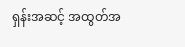ရှန်းအဆင့် အထွတ်အ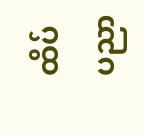ထိပ် ပညာ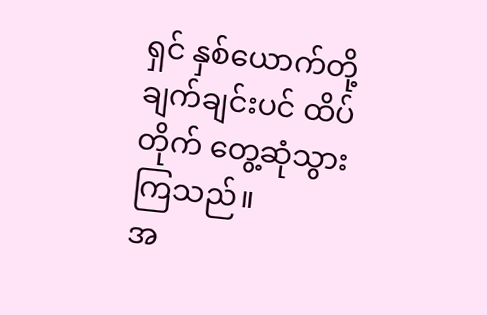ရှင် နှစ်ယောက်တို့ ချက်ချင်းပင် ထိပ်တိုက် တွေ့ဆုံသွားကြသည်။
အ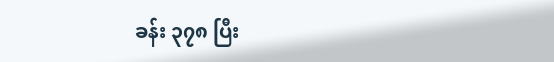ခန်း ၃၇၈ ပြီး